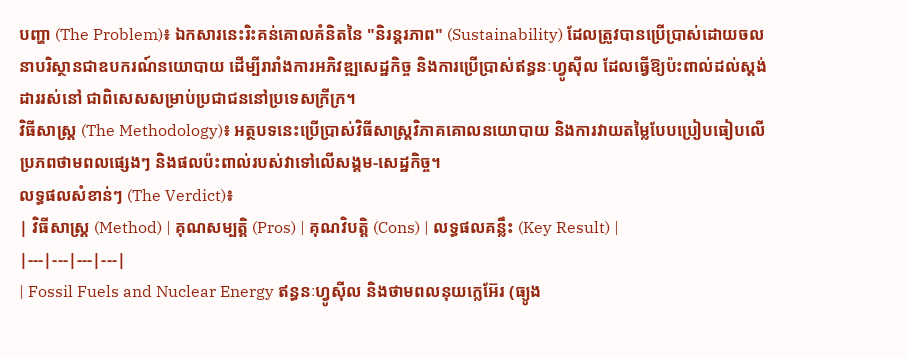បញ្ហា (The Problem)៖ ឯកសារនេះរិះគន់គោលគំនិតនៃ "និរន្តរភាព" (Sustainability) ដែលត្រូវបានប្រើប្រាស់ដោយចលនាបរិស្ថានជាឧបករណ៍នយោបាយ ដើម្បីរារាំងការអភិវឌ្ឍសេដ្ឋកិច្ច និងការប្រើប្រាស់ឥន្ធនៈហ្វូស៊ីល ដែលធ្វើឱ្យប៉ះពាល់ដល់ស្តង់ដាររស់នៅ ជាពិសេសសម្រាប់ប្រជាជននៅប្រទេសក្រីក្រ។
វិធីសាស្ត្រ (The Methodology)៖ អត្ថបទនេះប្រើប្រាស់វិធីសាស្ត្រវិភាគគោលនយោបាយ និងការវាយតម្លៃបែបប្រៀបធៀបលើប្រភពថាមពលផ្សេងៗ និងផលប៉ះពាល់របស់វាទៅលើសង្គម-សេដ្ឋកិច្ច។
លទ្ធផលសំខាន់ៗ (The Verdict)៖
| វិធីសាស្ត្រ (Method) | គុណសម្បត្តិ (Pros) | គុណវិបត្តិ (Cons) | លទ្ធផលគន្លឹះ (Key Result) |
|---|---|---|---|
| Fossil Fuels and Nuclear Energy ឥន្ធនៈហ្វូស៊ីល និងថាមពលនុយក្លេអ៊ែរ (ធ្យូង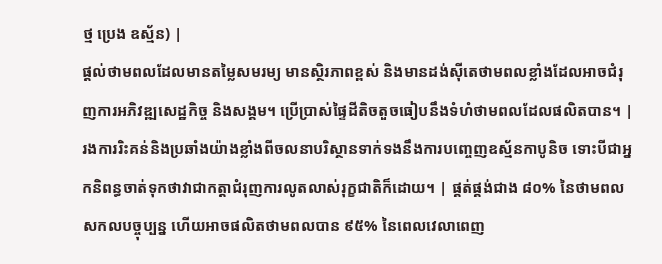ថ្ម ប្រេង ឧស្ម័ន) |
ផ្តល់ថាមពលដែលមានតម្លៃសមរម្យ មានស្ថិរភាពខ្ពស់ និងមានដង់ស៊ីតេថាមពលខ្លាំងដែលអាចជំរុញការអភិវឌ្ឍសេដ្ឋកិច្ច និងសង្គម។ ប្រើប្រាស់ផ្ទៃដីតិចតួចធៀបនឹងទំហំថាមពលដែលផលិតបាន។ | រងការរិះគន់និងប្រឆាំងយ៉ាងខ្លាំងពីចលនាបរិស្ថានទាក់ទងនឹងការបញ្ចេញឧស្ម័នកាបូនិច ទោះបីជាអ្នកនិពន្ធចាត់ទុកថាវាជាកត្តាជំរុញការលូតលាស់រុក្ខជាតិក៏ដោយ។ | ផ្គត់ផ្គង់ជាង ៨០% នៃថាមពលសកលបច្ចុប្បន្ន ហើយអាចផលិតថាមពលបាន ៩៥% នៃពេលវេលាពេញ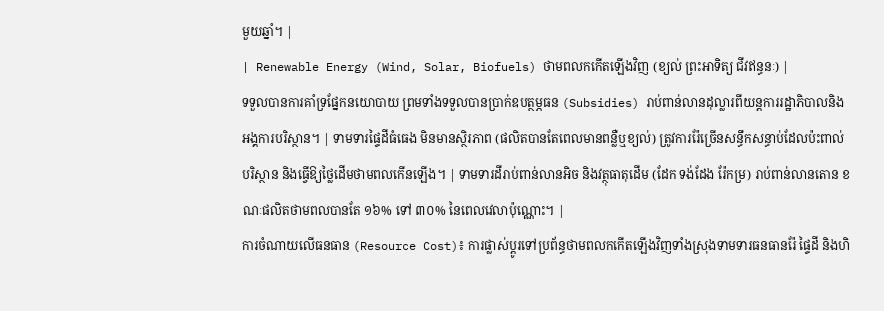មួយឆ្នាំ។ |
| Renewable Energy (Wind, Solar, Biofuels) ថាមពលកកើតឡើងវិញ (ខ្យល់ ព្រះអាទិត្យ ជីវឥន្ធនៈ) |
ទទួលបានការគាំទ្រផ្នែកនយោបាយ ព្រមទាំងទទួលបានប្រាក់ឧបត្ថម្ភធន (Subsidies) រាប់ពាន់លានដុល្លារពីយន្តការរដ្ឋាភិបាលនិងអង្គការបរិស្ថាន។ | ទាមទារផ្ទៃដីធំធេង មិនមានស្ថិរភាព (ផលិតបានតែពេលមានពន្លឺឬខ្យល់) ត្រូវការរ៉ែច្រើនសន្ធឹកសន្ធាប់ដែលប៉ះពាល់បរិស្ថាន និងធ្វើឱ្យថ្លៃដើមថាមពលកើនឡើង។ | ទាមទារដីរាប់ពាន់លានអិច និងវត្ថុធាតុដើម (ដែក ទង់ដែង រ៉ែកម្រ) រាប់ពាន់លានតោន ខណៈផលិតថាមពលបានតែ ១៦% ទៅ ៣០% នៃពេលវេលាប៉ុណ្ណោះ។ |
ការចំណាយលើធនធាន (Resource Cost)៖ ការផ្លាស់ប្តូរទៅប្រព័ន្ធថាមពលកកើតឡើងវិញទាំងស្រុងទាមទារធនធានរ៉ែ ផ្ទៃដី និងហិ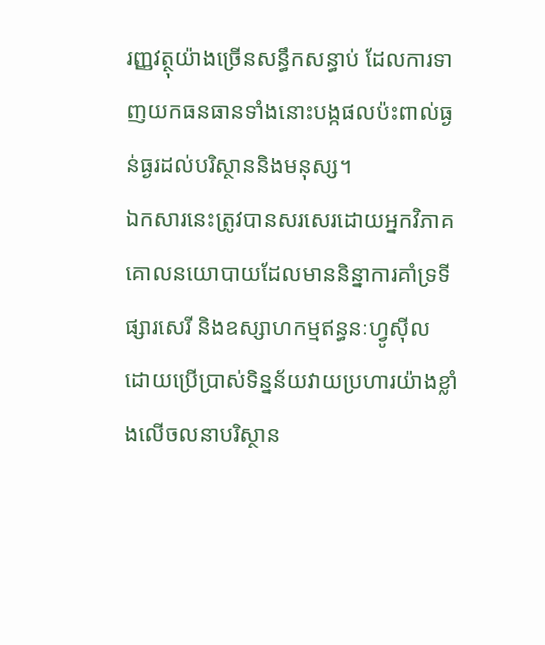រញ្ញវត្ថុយ៉ាងច្រើនសន្ធឹកសន្ធាប់ ដែលការទាញយកធនធានទាំងនោះបង្កផលប៉ះពាល់ធ្ងន់ធ្ងរដល់បរិស្ថាននិងមនុស្ស។
ឯកសារនេះត្រូវបានសរសេរដោយអ្នកវិភាគគោលនយោបាយដែលមាននិន្នាការគាំទ្រទីផ្សារសេរី និងឧស្សាហកម្មឥន្ធនៈហ្វូស៊ីល ដោយប្រើប្រាស់ទិន្នន័យវាយប្រហារយ៉ាងខ្លាំងលើចលនាបរិស្ថាន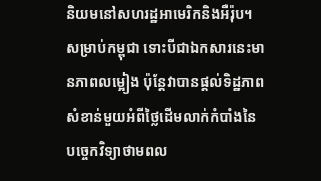និយមនៅសហរដ្ឋអាមេរិកនិងអឺរ៉ុប។ សម្រាប់កម្ពុជា ទោះបីជាឯកសារនេះមានភាពលម្អៀង ប៉ុន្តែវាបានផ្តល់ទិដ្ឋភាពសំខាន់មួយអំពីថ្លៃដើមលាក់កំបាំងនៃបច្ចេកវិទ្យាថាមពល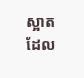ស្អាត ដែល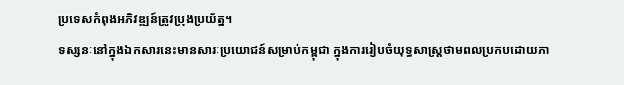ប្រទេសកំពុងអភិវឌ្ឍន៍ត្រូវប្រុងប្រយ័ត្ន។
ទស្សនៈនៅក្នុងឯកសារនេះមានសារៈប្រយោជន៍សម្រាប់កម្ពុជា ក្នុងការរៀបចំយុទ្ធសាស្ត្រថាមពលប្រកបដោយភា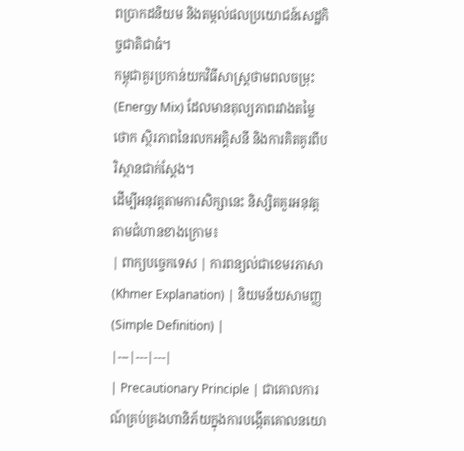ពប្រាកដនិយម និងតម្កល់ផលប្រយោជន៍សេដ្ឋកិច្ចជាតិជាធំ។
កម្ពុជាគួរប្រកាន់យកវិធីសាស្ត្រថាមពលចម្រុះ (Energy Mix) ដែលមានតុល្យភាពរវាងតម្លៃថោក ស្ថិរភាពនៃរលកអគ្គិសនី និងការគិតគូរពីបរិស្ថានជាក់ស្តែង។
ដើម្បីអនុវត្តតាមការសិក្សានេះ និស្សិតគួរអនុវត្តតាមជំហានខាងក្រោម៖
| ពាក្យបច្ចេកទេស | ការពន្យល់ជាខេមរភាសា (Khmer Explanation) | និយមន័យសាមញ្ញ (Simple Definition) |
|---|---|---|
| Precautionary Principle | ជាគោលការណ៍គ្រប់គ្រងហានិភ័យក្នុងការបង្កើតគោលនយោ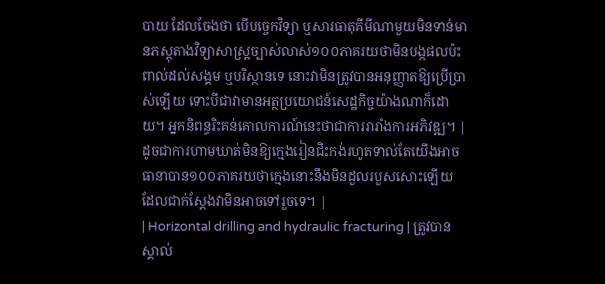បាយ ដែលចែងថា បើបច្ចេកវិទ្យា ឬសារធាតុគីមីណាមួយមិនទាន់មានភស្តុតាងវិទ្យាសាស្ត្រច្បាស់លាស់១០០ភាគរយថាមិនបង្កផលប៉ះពាល់ដល់សង្គម ឬបរិស្ថានទេ នោះវាមិនត្រូវបានអនុញ្ញាតឱ្យប្រើប្រាស់ឡើយ ទោះបីជាវាមានអត្ថប្រយោជន៍សេដ្ឋកិច្ចយ៉ាងណាក៏ដោយ។ អ្នកនិពន្ធរិះគន់គោលការណ៍នេះថាជាការរារាំងការអភិវឌ្ឍ។ | ដូចជាការហាមឃាត់មិនឱ្យក្មេងរៀនជិះកង់រហូតទាល់តែយើងអាចធានាបាន១០០ភាគរយថាក្មេងនោះនឹងមិនដួលរបួសសោះឡើយ ដែលជាក់ស្តែងវាមិនអាចទៅរួចទេ។ |
| Horizontal drilling and hydraulic fracturing | ត្រូវបានស្គាល់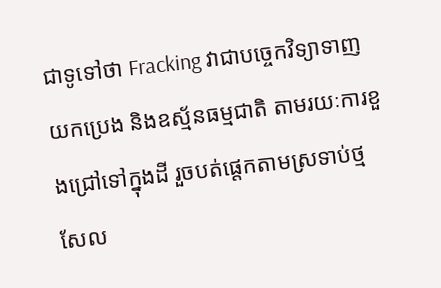ជាទូទៅថា Fracking វាជាបច្ចេកវិទ្យាទាញយកប្រេង និងឧស្ម័នធម្មជាតិ តាមរយៈការខួងជ្រៅទៅក្នុងដី រួចបត់ផ្ដេកតាមស្រទាប់ថ្មសែល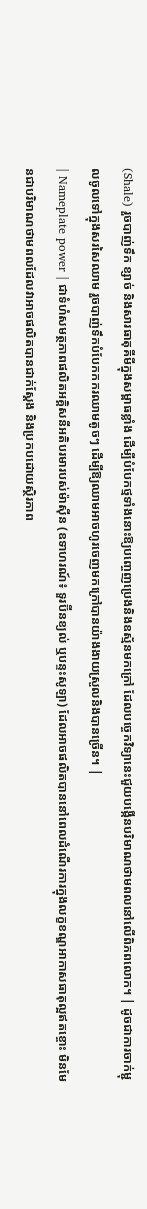(Shale) រួចបាញ់ទឹក ខ្សាច់ និងសារធាតុគីមីក្នុងសម្ពាធខ្លាំង ដើម្បីបំបែកថ្មទាំងនោះឱ្យបញ្ចេញប្រេងនិងឧស្ម័នមកក្រៅ ដែលបច្ចេកវិទ្យានេះជួយបង្កើនបរិមាណថាមពលនៅលើពិភពលោក។ | ដូចជាការចាក់ម្ជុលចូលទៅក្នុងសរសៃឈាម រួចបាញ់ទឹកបំបែកកករឈាមតូចៗ ដើម្បីឱ្យឈាមអាចហូរចេញមកក្រៅបានយ៉ាងងាយស្រួលនិងបានច្រើន។ |
| Nameplate power | ជាទំហំសមត្ថភាពផលិតអគ្គិសនីអតិបរមារបស់ម៉ាស៊ីន (ឧទាហរណ៍៖ ទួរប៊ីនខ្យល់ ឬបន្ទះសូឡា) ដែលអាចផលិតបាននៅពេលដំណើរការក្នុងលក្ខខណ្ឌអាកាសធាតុល្អឥតខ្ចោះ មិនមែនជាបរិមាណថាមពលដែលវាអាចផលិតបានជាក់ស្តែង និងប្រកបដោយស្ថិរភាព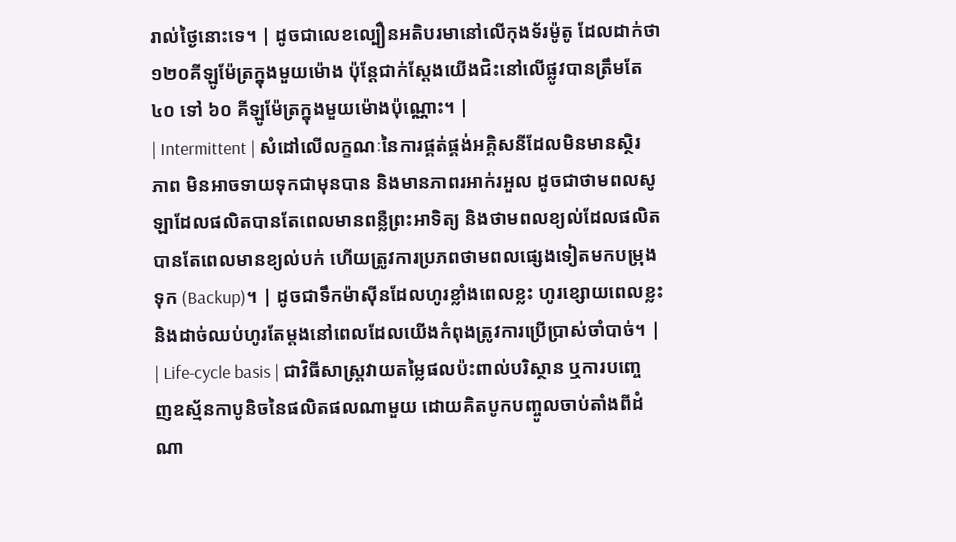រាល់ថ្ងៃនោះទេ។ | ដូចជាលេខល្បឿនអតិបរមានៅលើកុងទ័រម៉ូតូ ដែលដាក់ថា ១២០គីឡូម៉ែត្រក្នុងមួយម៉ោង ប៉ុន្តែជាក់ស្តែងយើងជិះនៅលើផ្លូវបានត្រឹមតែ ៤០ ទៅ ៦០ គីឡូម៉ែត្រក្នុងមួយម៉ោងប៉ុណ្ណោះ។ |
| Intermittent | សំដៅលើលក្ខណៈនៃការផ្គត់ផ្គង់អគ្គិសនីដែលមិនមានស្ថិរភាព មិនអាចទាយទុកជាមុនបាន និងមានភាពរអាក់រអួល ដូចជាថាមពលសូឡាដែលផលិតបានតែពេលមានពន្លឺព្រះអាទិត្យ និងថាមពលខ្យល់ដែលផលិតបានតែពេលមានខ្យល់បក់ ហើយត្រូវការប្រភពថាមពលផ្សេងទៀតមកបម្រុងទុក (Backup)។ | ដូចជាទឹកម៉ាស៊ីនដែលហូរខ្លាំងពេលខ្លះ ហូរខ្សោយពេលខ្លះ និងដាច់ឈប់ហូរតែម្តងនៅពេលដែលយើងកំពុងត្រូវការប្រើប្រាស់ចាំបាច់។ |
| Life-cycle basis | ជាវិធីសាស្ត្រវាយតម្លៃផលប៉ះពាល់បរិស្ថាន ឬការបញ្ចេញឧស្ម័នកាបូនិចនៃផលិតផលណាមួយ ដោយគិតបូកបញ្ចូលចាប់តាំងពីដំណា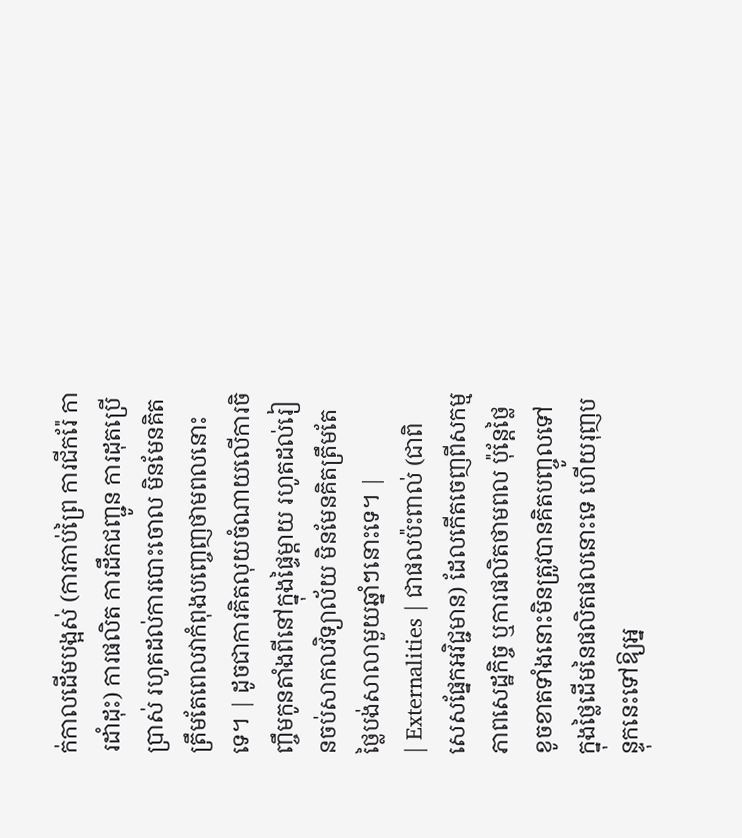ក់កាលដើមបង្អស់ (ការកាប់ព្រៃ ការជីករ៉ែ ការដាំដុះ) ការផលិត ការដឹកជញ្ជូន ការដុតប្រើប្រាស់ រហូតដល់ការបោះចោល មិនមែនគិតត្រឹមតែពេលវាកំពុងបញ្ចេញថាមពលនោះទេ។ | ដូចជាការគិតលុយចំណាយលើការចិញ្ចឹមកូនតាំងពីនៅក្នុងផ្ទៃម្តាយ រហូតដល់រៀនចប់សាកលវិទ្យាល័យ មិនមែនគិតត្រឹមតែថ្លៃបង់សាលាមួយឆ្នាំៗនោះទេ។ |
| Externalities | ជាផលប៉ះពាល់ (ជាពិសេសផ្នែកអវិជ្ជមាន) ដែលកើតចេញពីសកម្មភាពសេដ្ឋកិច្ច ឬការផលិតថាមពល ប៉ុន្តែថ្លៃខូចខាតទាំងនោះមិនត្រូវបានគិតបញ្ចូលទៅក្នុងថ្លៃដើមនៃផលិតផលនោះទេ ហើយរុញបន្ទុកនេះទៅឱ្យអ្ន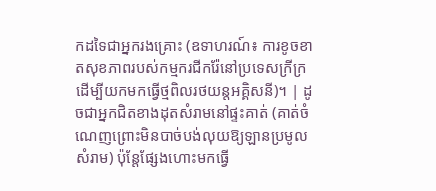កដទៃជាអ្នករងគ្រោះ (ឧទាហរណ៍៖ ការខូចខាតសុខភាពរបស់កម្មករជីករ៉ែនៅប្រទេសក្រីក្រ ដើម្បីយកមកធ្វើថ្មពិលរថយន្តអគ្គិសនី)។ | ដូចជាអ្នកជិតខាងដុតសំរាមនៅផ្ទះគាត់ (គាត់ចំណេញព្រោះមិនបាច់បង់លុយឱ្យឡានប្រមូលសំរាម) ប៉ុន្តែផ្សែងហោះមកធ្វើ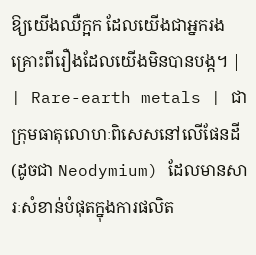ឱ្យយើងឈឺក្អក ដែលយើងជាអ្នករងគ្រោះពីរឿងដែលយើងមិនបានបង្ក។ |
| Rare-earth metals | ជាក្រុមធាតុលោហៈពិសេសនៅលើផែនដី (ដូចជា Neodymium) ដែលមានសារៈសំខាន់បំផុតក្នុងការផលិត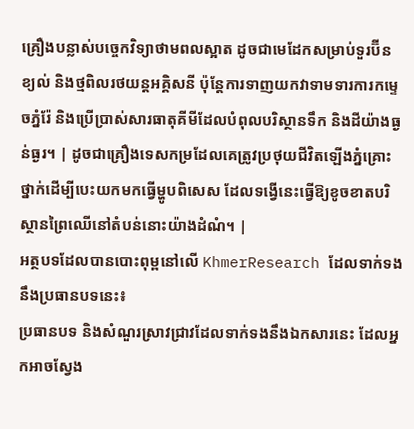គ្រឿងបន្លាស់បច្ចេកវិទ្យាថាមពលស្អាត ដូចជាមេដែកសម្រាប់ទួរប៊ីនខ្យល់ និងថ្មពិលរថយន្តអគ្គិសនី ប៉ុន្តែការទាញយកវាទាមទារការកម្ទេចភ្នំរ៉ែ និងប្រើប្រាស់សារធាតុគីមីដែលបំពុលបរិស្ថានទឹក និងដីយ៉ាងធ្ងន់ធ្ងរ។ | ដូចជាគ្រឿងទេសកម្រដែលគេត្រូវប្រថុយជីវិតឡើងភ្នំគ្រោះថ្នាក់ដើម្បីបេះយកមកធ្វើម្ហូបពិសេស ដែលទង្វើនេះធ្វើឱ្យខូចខាតបរិស្ថានព្រៃឈើនៅតំបន់នោះយ៉ាងដំណំ។ |
អត្ថបទដែលបានបោះពុម្ពនៅលើ KhmerResearch ដែលទាក់ទងនឹងប្រធានបទនេះ៖
ប្រធានបទ និងសំណួរស្រាវជ្រាវដែលទាក់ទងនឹងឯកសារនេះ ដែលអ្នកអាចស្វែង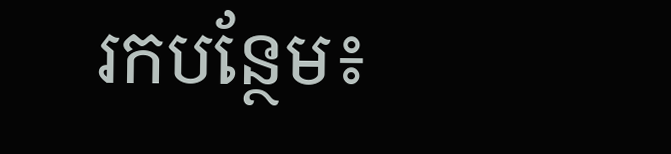រកបន្ថែម៖